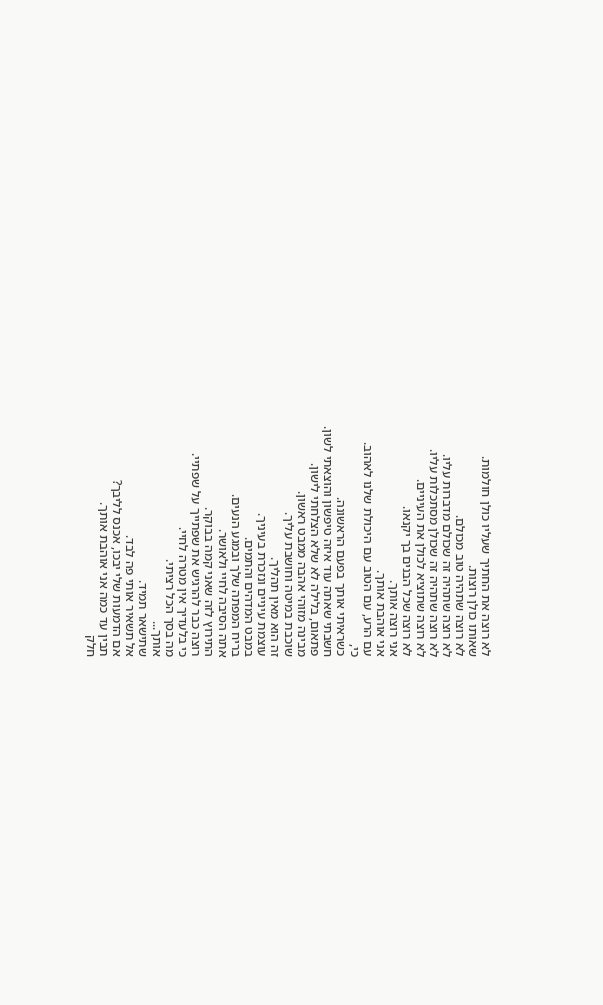לא רוצה את החתיך שעליו כולן חולמות.
שאותו כולן רוצות.
לא רוצה שתהיה טוב מכולם.
לא רוצה שתהיה זה שכולם מדברות עליו.
לא רוצה שתהיה זה שכולן מסתכלות עליו.
לא רוצה שתוציא לכולן את העיניים.
לא רוצה שכל הבנים בך יקנאו.
אני רוצה אותך.
אני אוהבת אותך.
עם הרע, עם הטוב עם היכולת שלנו לאהוב.
כי,
כשראיתי אותך בפעם הראשונה.
חשבתי שאתה עוד איזה טיפשון והוצאתי לשון.
פתאום, בלילה לא שלא הצלחתי לישון.
מבינה מזוהי אהבה ממבט ראשון.
שוכבת במיטה וחושבת עליך.
זה הוא מאין תהליך.
עוצמת עיניים ונזכרת בעיניך.
במבט המדהים והתמים.
בריח המפתה שלך ובמגע הנעים.
אתה הסיבה לחיי ולאושר.
התירוץ לזה שאני קמה בבוקר.
רוצה כבר להרגיש את שפתייך על שפתיי.
כי בלעדיך אין מטרה לחיי.
מה בסך הכל רציתי.
אותך...
שתישאר תמיד.
אל תשאיר אותי פה לבד.
אם הדמעות שלי יבכו, אכנס לליבך?
תבין עד כמה אני אוהבת אותך.
חלק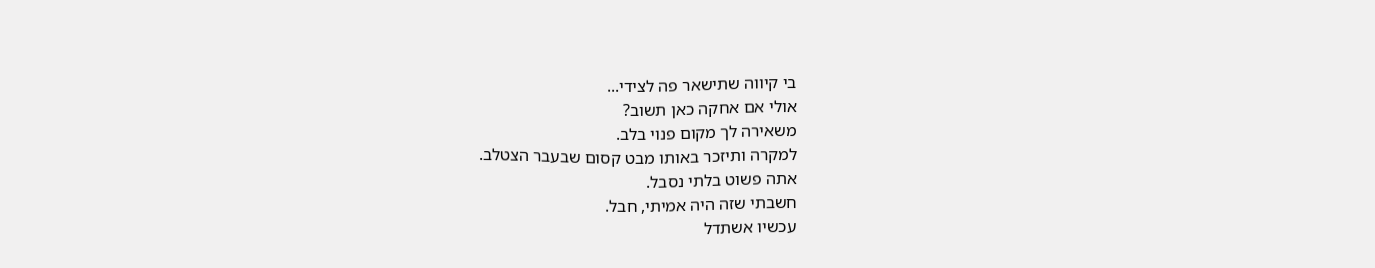בי קיווה שתישאר פה לצידי...
אולי אם אחקה כאן תשוב?
משאירה לך מקום פנוי בלב.
למקרה ותיזכר באותו מבט קסום שבעבר הצטלב.
אתה פשוט בלתי נסבל.
חשבתי שזה היה אמיתי, חבל.
עכשיו אשתדל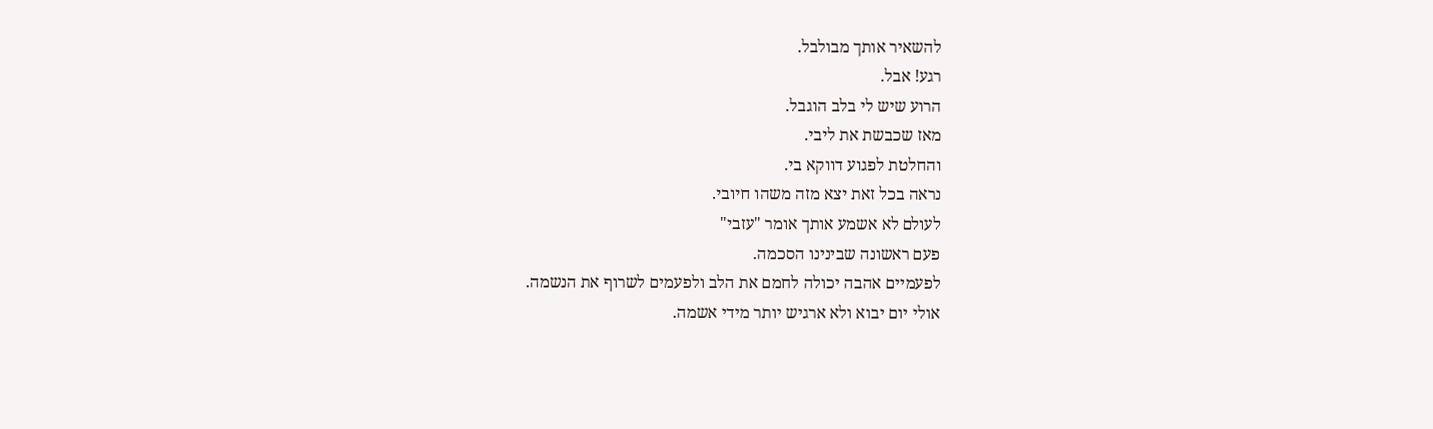להשאיר אותך מבולבל.
רגע! אבל.
הרוע שיש לי בלב הוגבל.
מאז שכבשת את ליבי.
והחלטת לפגוע דווקא בי.
נראה בכל זאת יצא מזה משהו חיובי.
לעולם לא אשמע אותך אומר "עזבי"
פעם ראשונה שבינינו הסכמה.
לפעמיים אהבה יכולה לחמם את הלב ולפעמים לשרוף את הנשמה.
אולי יום יבוא ולא ארגיש יותר מידי אשמה.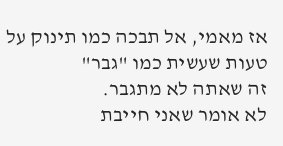אז מאמי, אל תבכה כמו תינוק על טעות שעשית כמו "גבר"
זה שאתה לא מתגבר.
לא אומר שאני חייבת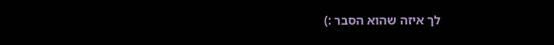לך איזה שהוא הסבר :)